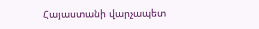Հայաստանի վարչապետ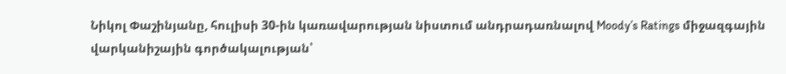Նիկոլ Փաշինյանը, հուլիսի 30-ին կառավարության նիստում անդրադառնալով Moody’s Ratings միջազգային վարկանիշային գործակալության՝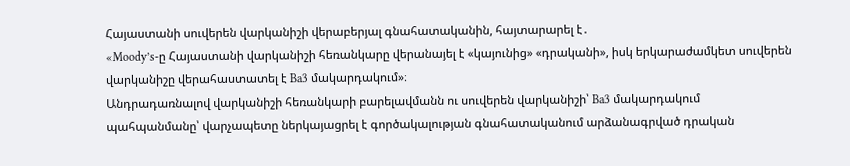Հայաստանի սուվերեն վարկանիշի վերաբերյալ գնահատականին, հայտարարել է․
«Moody’s-ը Հայաստանի վարկանիշի հեռանկարը վերանայել է «կայունից» «դրականի», իսկ երկարաժամկետ սուվերեն վարկանիշը վերահաստատել է Ba3 մակարդակում»։
Անդրադառնալով վարկանիշի հեռանկարի բարելավմանն ու սուվերեն վարկանիշի՝ Ba3 մակարդակում պահպանմանը՝ վարչապետը ներկայացրել է գործակալության գնահատականում արձանագրված դրական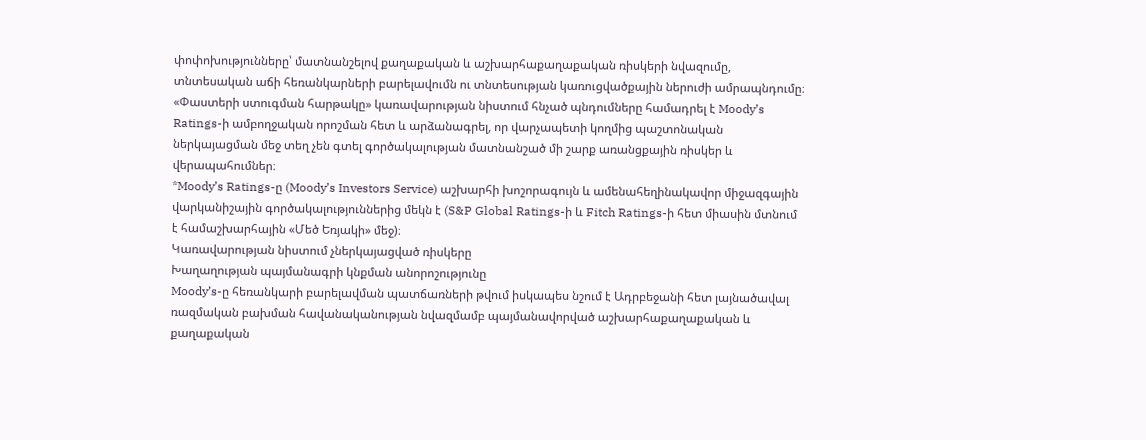փոփոխությունները՝ մատնանշելով քաղաքական և աշխարհաքաղաքական ռիսկերի նվազումը, տնտեսական աճի հեռանկարների բարելավումն ու տնտեսության կառուցվածքային ներուժի ամրապնդումը։
«Փաստերի ստուգման հարթակը» կառավարության նիստում հնչած պնդումները համադրել է Moody’s Ratings-ի ամբողջական որոշման հետ և արձանագրել, որ վարչապետի կողմից պաշտոնական ներկայացման մեջ տեղ չեն գտել գործակալության մատնանշած մի շարք առանցքային ռիսկեր և վերապահումներ։
*Moody’s Ratings-ը (Moody’s Investors Service) աշխարհի խոշորագույն և ամենահեղինակավոր միջազգային վարկանիշային գործակալություններից մեկն է (S&P Global Ratings-ի և Fitch Ratings-ի հետ միասին մտնում է համաշխարհային «Մեծ Եռյակի» մեջ)։
Կառավարության նիստում չներկայացված ռիսկերը
Խաղաղության պայմանագրի կնքման անորոշությունը
Moody’s-ը հեռանկարի բարելավման պատճառների թվում իսկապես նշում է Ադրբեջանի հետ լայնածավալ ռազմական բախման հավանականության նվազմամբ պայմանավորված աշխարհաքաղաքական և քաղաքական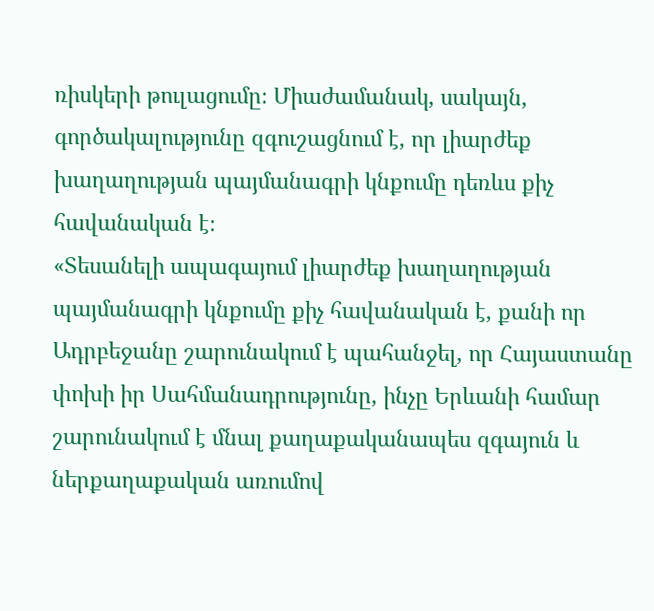ռիսկերի թուլացումը։ Միաժամանակ, սակայն, գործակալությունը զգուշացնում է, որ լիարժեք խաղաղության պայմանագրի կնքումը դեռևս քիչ հավանական է։
«Տեսանելի ապագայում լիարժեք խաղաղության պայմանագրի կնքումը քիչ հավանական է, քանի որ Ադրբեջանը շարունակում է պահանջել, որ Հայաստանը փոխի իր Սահմանադրությունը, ինչը Երևանի համար շարունակում է մնալ քաղաքականապես զգայուն և ներքաղաքական առումով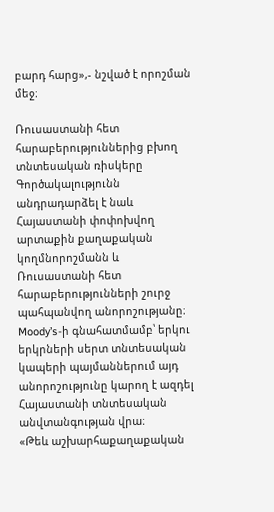բարդ հարց»,- նշված է որոշման մեջ։

Ռուսաստանի հետ հարաբերություններից բխող տնտեսական ռիսկերը
Գործակալությունն անդրադարձել է նաև Հայաստանի փոփոխվող արտաքին քաղաքական կողմնորոշմանն և Ռուսաստանի հետ հարաբերությունների շուրջ պահպանվող անորոշությանը։ Moody’s-ի գնահատմամբ՝ երկու երկրների սերտ տնտեսական կապերի պայմաններում այդ անորոշությունը կարող է ազդել Հայաստանի տնտեսական անվտանգության վրա։
«Թեև աշխարհաքաղաքական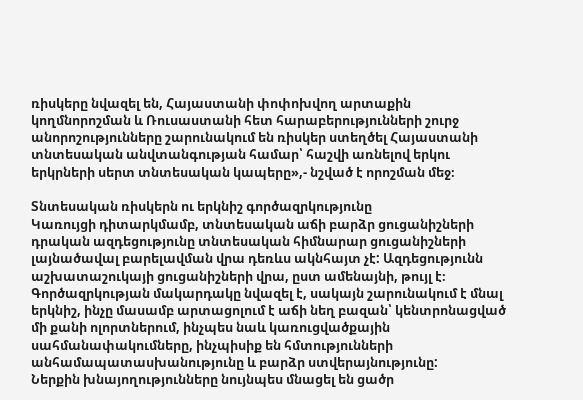ռիսկերը նվազել են, Հայաստանի փոփոխվող արտաքին կողմնորոշման և Ռուսաստանի հետ հարաբերությունների շուրջ անորոշությունները շարունակում են ռիսկեր ստեղծել Հայաստանի տնտեսական անվտանգության համար՝ հաշվի առնելով երկու երկրների սերտ տնտեսական կապերը»,- նշված է որոշման մեջ։

Տնտեսական ռիսկերն ու երկնիշ գործազրկությունը
Կառույցի դիտարկմամբ, տնտեսական աճի բարձր ցուցանիշների դրական ազդեցությունը տնտեսական հիմնարար ցուցանիշների լայնածավալ բարելավման վրա դեռևս ակնհայտ չէ: Ազդեցությունն աշխատաշուկայի ցուցանիշների վրա, ըստ ամենայնի, թույլ է։ Գործազրկության մակարդակը նվազել է, սակայն շարունակում է մնալ երկնիշ, ինչը մասամբ արտացոլում է աճի նեղ բազան՝ կենտրոնացված մի քանի ոլորտներում, ինչպես նաև կառուցվածքային սահմանափակումները, ինչպիսիք են հմտությունների անհամապատասխանությունը և բարձր ստվերայնությունը:
Ներքին խնայողությունները նույնպես մնացել են ցածր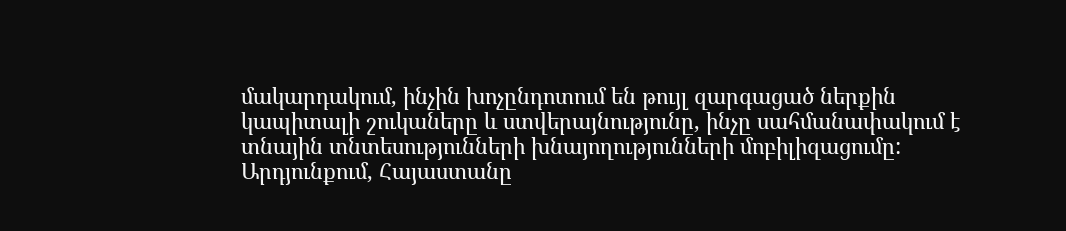մակարդակում, ինչին խոչընդոտում են թույլ զարգացած ներքին կապիտալի շուկաները և ստվերայնությունը, ինչը սահմանափակում է տնային տնտեսությունների խնայողությունների մոբիլիզացումը:
Արդյունքում, Հայաստանը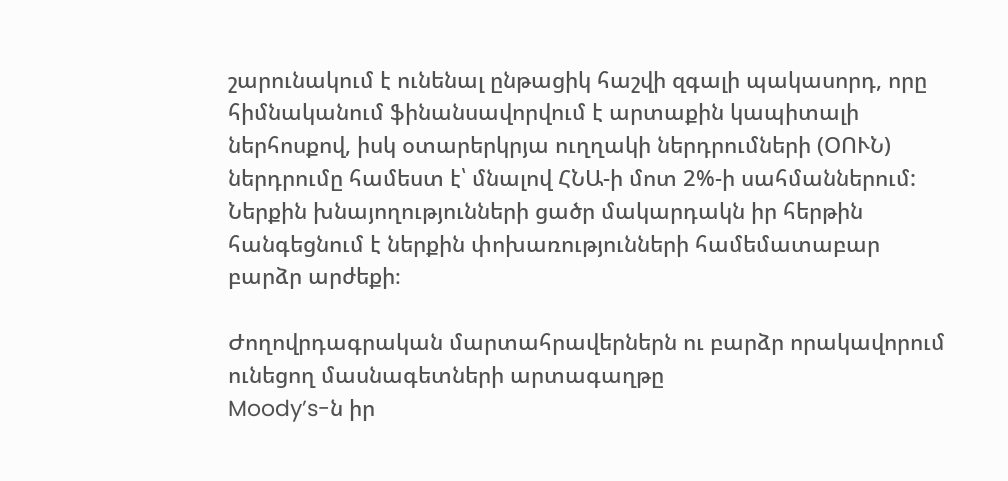շարունակում է ունենալ ընթացիկ հաշվի զգալի պակասորդ, որը հիմնականում ֆինանսավորվում է արտաքին կապիտալի ներհոսքով, իսկ օտարերկրյա ուղղակի ներդրումների (ՕՈՒՆ) ներդրումը համեստ է՝ մնալով ՀՆԱ-ի մոտ 2%-ի սահմաններում: Ներքին խնայողությունների ցածր մակարդակն իր հերթին հանգեցնում է ներքին փոխառությունների համեմատաբար բարձր արժեքի։

Ժողովրդագրական մարտահրավերներն ու բարձր որակավորում ունեցող մասնագետների արտագաղթը
Moody’s-ն իր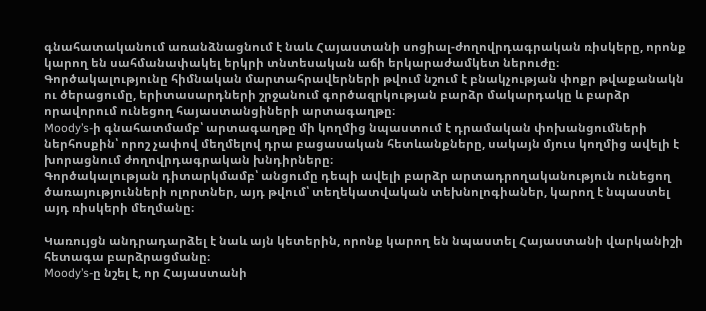գնահատականում առանձնացնում է նաև Հայաստանի սոցիալ-ժողովրդագրական ռիսկերը, որոնք կարող են սահմանափակել երկրի տնտեսական աճի երկարաժամկետ ներուժը։
Գործակալությունը հիմնական մարտահրավերների թվում նշում է բնակչության փոքր թվաքանակն ու ծերացումը, երիտասարդների շրջանում գործազրկության բարձր մակարդակը և բարձր որավորում ունեցող հայաստանցիների արտագաղթը։
Moody’s-ի գնահատմամբ՝ արտագաղթը մի կողմից նպաստում է դրամական փոխանցումների ներհոսքին՝ որոշ չափով մեղմելով դրա բացասական հետևանքները, սակայն մյուս կողմից ավելի է խորացնում ժողովրդագրական խնդիրները։
Գործակալության դիտարկմամբ՝ անցումը դեպի ավելի բարձր արտադրողականություն ունեցող ծառայությունների ոլորտներ, այդ թվում՝ տեղեկատվական տեխնոլոգիաներ, կարող է նպաստել այդ ռիսկերի մեղմանը։

Կառույցն անդրադարձել է նաև այն կետերին, որոնք կարող են նպաստել Հայաստանի վարկանիշի հետագա բարձրացմանը։
Moody’s-ը նշել է, որ Հայաստանի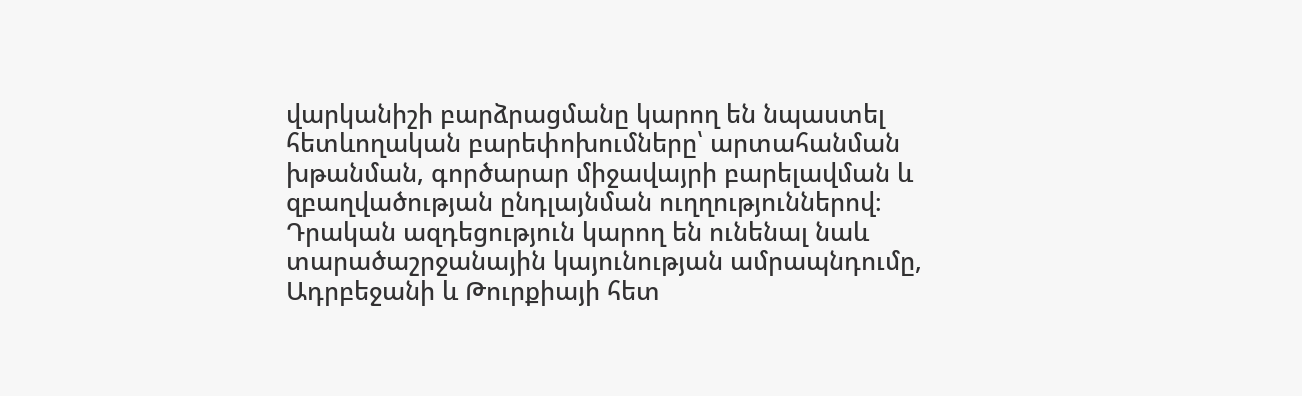վարկանիշի բարձրացմանը կարող են նպաստել հետևողական բարեփոխումները՝ արտահանման խթանման, գործարար միջավայրի բարելավման և զբաղվածության ընդլայնման ուղղություններով։ Դրական ազդեցություն կարող են ունենալ նաև տարածաշրջանային կայունության ամրապնդումը, Ադրբեջանի և Թուրքիայի հետ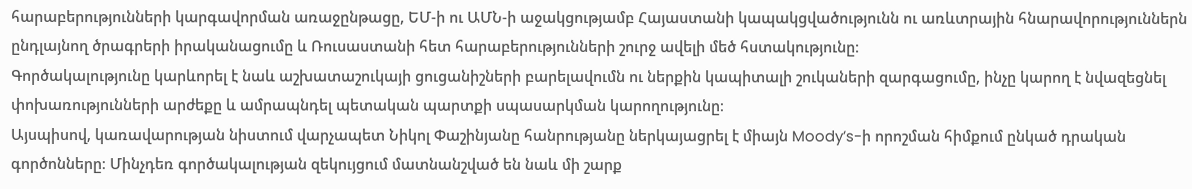հարաբերությունների կարգավորման առաջընթացը, ԵՄ-ի ու ԱՄՆ-ի աջակցությամբ Հայաստանի կապակցվածությունն ու առևտրային հնարավորություններն ընդլայնող ծրագրերի իրականացումը և Ռուսաստանի հետ հարաբերությունների շուրջ ավելի մեծ հստակությունը։
Գործակալությունը կարևորել է նաև աշխատաշուկայի ցուցանիշների բարելավումն ու ներքին կապիտալի շուկաների զարգացումը, ինչը կարող է նվազեցնել փոխառությունների արժեքը և ամրապնդել պետական պարտքի սպասարկման կարողությունը։
Այսպիսով, կառավարության նիստում վարչապետ Նիկոլ Փաշինյանը հանրությանը ներկայացրել է միայն Moody’s-ի որոշման հիմքում ընկած դրական գործոնները։ Մինչդեռ գործակալության զեկույցում մատնանշված են նաև մի շարք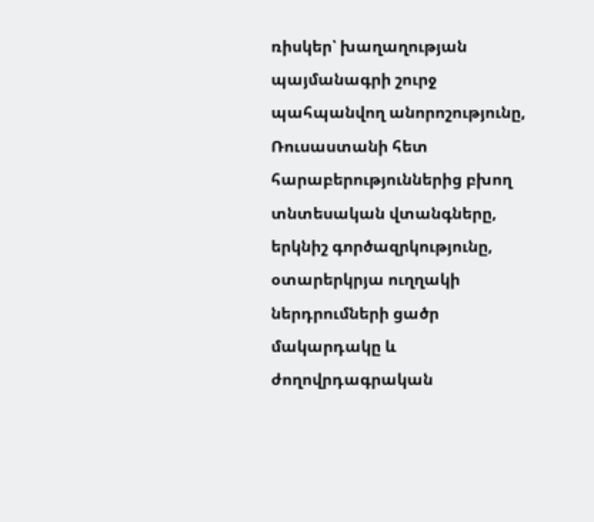ռիսկեր՝ խաղաղության պայմանագրի շուրջ պահպանվող անորոշությունը, Ռուսաստանի հետ հարաբերություններից բխող տնտեսական վտանգները, երկնիշ գործազրկությունը, օտարերկրյա ուղղակի ներդրումների ցածր մակարդակը և ժողովրդագրական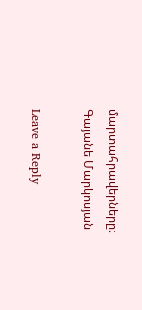մարտահրավերները։
Գայանե Մարկոսյան

Leave a Reply